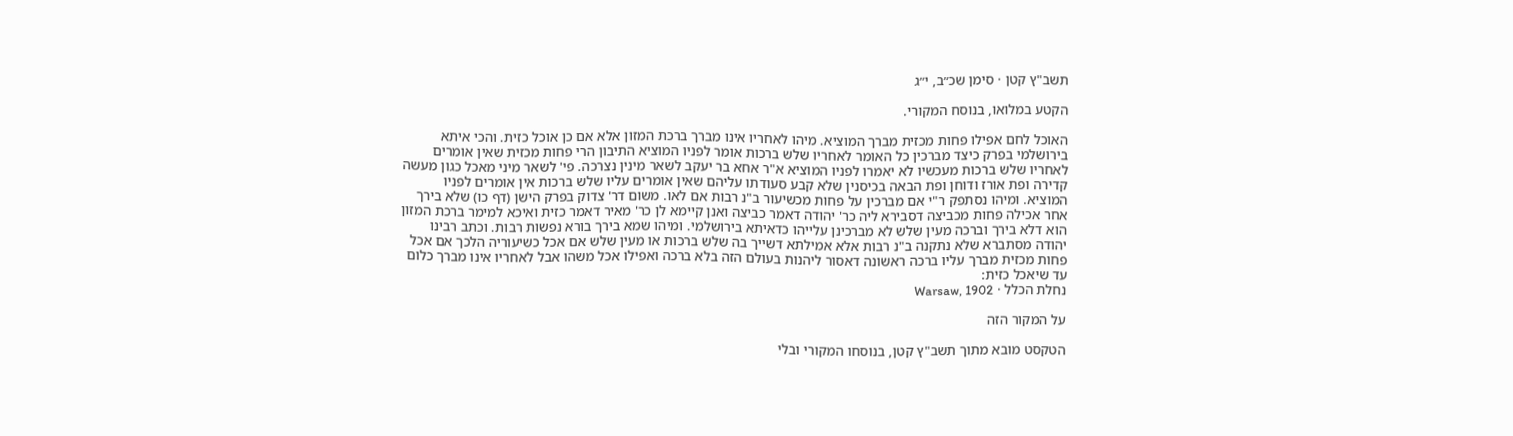תשב"ץ קטן · סימן שכ״ב, י״ג

הקטע במלואו, בנוסח המקורי.

האוכל לחם אפילו פחות מכזית מברך המוציא. מיהו לאחריו אינו מברך ברכת המזון אלא אם כן אוכל כזית. והכי איתא בירושלמי בפרק כיצד מברכין כל האומר לאחריו שלש ברכות אומר לפניו המוציא התיבון הרי פחות מכזית שאין אומרים לאחריו שלש ברכות מעכשיו לא יאמרו לפניו המוציא א"ר אחא בר יעקב לשאר מינין נצרכה. פי' לשאר מיני מאכל כגון מעשה קדירה ופת אורז ודוחן ופת הבאה בכיסנין שלא קבע סעודתו עליהם שאין אומרים עליו שלש ברכות אין אומרים לפניו המוציא. ומיהו נסתפק ר"י אם מברכין על פחות מכשיעור ב"נ רבות אם לאו. משום דר' צדוק בפרק הישן (דף כו) שלא בירך אחר אכילה פחות מכביצה דסבירא ליה כר' יהודה דאמר כביצה ואנן קיימא לן כר' מאיר דאמר כזית ואיכא למימר ברכת המזון הוא דלא בירך וברכה מעין שלש לא מברכינן עלייהו כדאיתא בירושלמי. ומיהו שמא בירך בורא נפשות רבות. וכתב רבינו יהודה מסתברא שלא נתקנה ב"נ רבות אלא אמילתא דשייך בה שלש ברכות או מעין שלש אם אכל כשיעוריה הלכך אם אכל פחות מכזית מברך עליו ברכה ראשונה דאסור ליהנות בעולם הזה בלא ברכה ואפילו אכל משהו אבל לאחריו אינו מברך כלום עד שיאכל כזית:
נחלת הכלל · Warsaw, 1902

על המקור הזה

הטקסט מובא מתוך תשב"ץ קטן, בנוסחו המקורי ובלי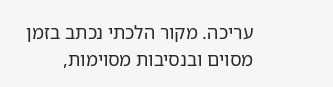עריכה. מקור הלכתי נכתב בזמן מסוים ובנסיבות מסוימות,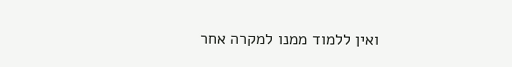ואין ללמוד ממנו למקרה אחר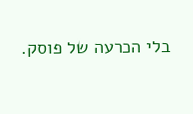בלי הכרעה של פוסק.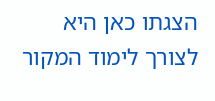הצגתו כאן היא לצורך לימוד המקור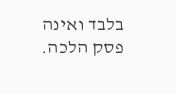בלבד ואינה פסק הלכה.